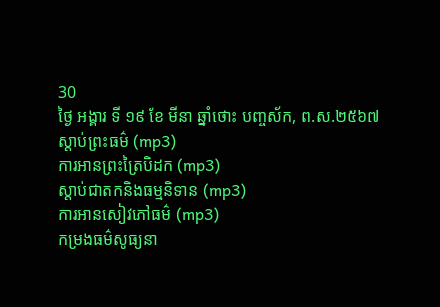30
ថ្ងៃ អង្គារ ទី ១៩ ខែ មីនា ឆ្នាំថោះ បញ្ចស័ក, ព.ស.២៥៦៧
ស្តាប់ព្រះធម៌ (mp3)
ការអានព្រះត្រៃបិដក (mp3)
ស្តាប់ជាតកនិងធម្មនិទាន (mp3)
ការអានសៀវភៅធម៌ (mp3)
កម្រងធម៌សូធ្យនា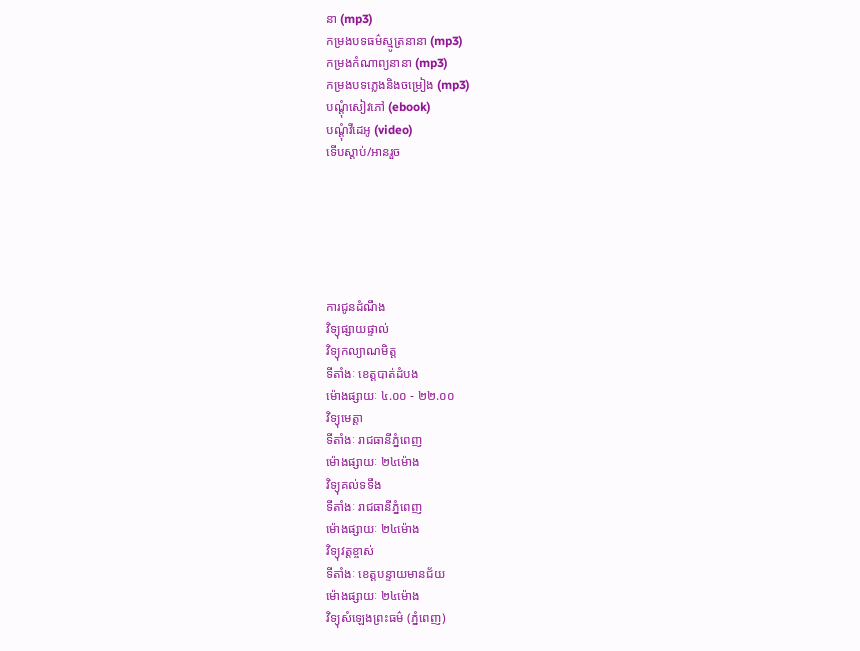នា (mp3)
កម្រងបទធម៌ស្មូត្រនានា (mp3)
កម្រងកំណាព្យនានា (mp3)
កម្រងបទភ្លេងនិងចម្រៀង (mp3)
បណ្តុំសៀវភៅ (ebook)
បណ្តុំវីដេអូ (video)
ទើបស្តាប់/អានរួច






ការជូនដំណឹង
វិទ្យុផ្សាយផ្ទាល់
វិទ្យុកល្យាណមិត្ត
ទីតាំងៈ ខេត្តបាត់ដំបង
ម៉ោងផ្សាយៈ ៤.០០ - ២២.០០
វិទ្យុមេត្តា
ទីតាំងៈ រាជធានីភ្នំពេញ
ម៉ោងផ្សាយៈ ២៤ម៉ោង
វិទ្យុគល់ទទឹង
ទីតាំងៈ រាជធានីភ្នំពេញ
ម៉ោងផ្សាយៈ ២៤ម៉ោង
វិទ្យុវត្តខ្ចាស់
ទីតាំងៈ ខេត្តបន្ទាយមានជ័យ
ម៉ោងផ្សាយៈ ២៤ម៉ោង
វិទ្យុសំឡេងព្រះធម៌ (ភ្នំពេញ)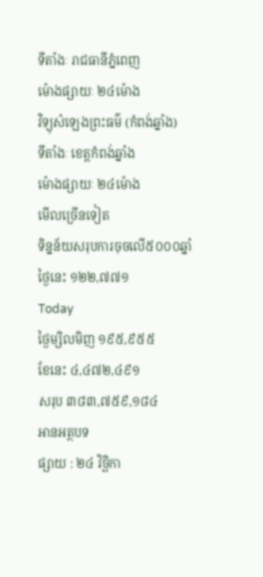ទីតាំងៈ រាជធានីភ្នំពេញ
ម៉ោងផ្សាយៈ ២៤ម៉ោង
វិទ្យុសំឡេងព្រះធម៌ (កំពង់ឆ្នាំង)
ទីតាំងៈ ខេត្តកំពង់ឆ្នាំង
ម៉ោងផ្សាយៈ ២៤ម៉ោង
មើលច្រើនទៀត
ទិន្នន័យសរុបការចុចលើ៥០០០ឆ្នាំ
ថ្ងៃនេះ ១២២,៧៧១
Today
ថ្ងៃម្សិលមិញ ១៩៥,៩៥៥
ខែនេះ ៤,៤៧២,៤៩១
សរុប ៣៨៣,៧៥៩,១៨៤
អានអត្ថបទ
ផ្សាយ : ២៤ វិច្ឆិកា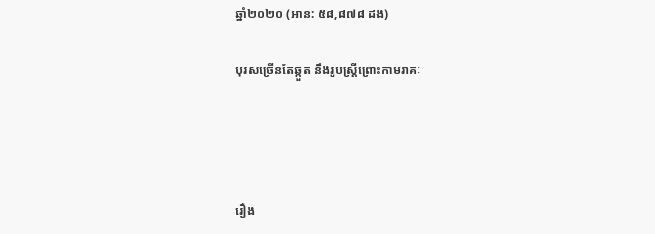ឆ្នាំ២០២០ (អាន: ៥៨,៨៧៨ ដង)

បុរសច្រើនតែឆ្កួត នឹងរូបស្រ្តីព្រោះកាមរាគៈ




រឿង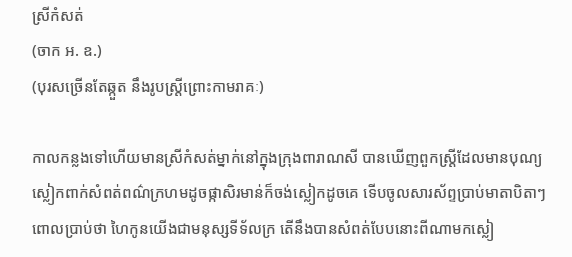ស្រីកំសត់
(ចាក អ. ឧ.)
(បុរសច្រើនតែឆ្កួត នឹងរូបស្រ្តីព្រោះកាមរាគៈ)

កាលកន្លងទៅហើយមានស្រីកំសត់ម្នាក់នៅក្នុងក្រុងពារាណសី បានឃើញពួកស្រ្តីដែលមានបុណ្យស្លៀកពាក់សំពត់ពណ៌ក្រហមដូចផ្កាសិរមាន់ក៏ចង់ស្លៀកដូចគេ ទើបចូលសារស័ព្ទប្រាប់មាតាបិតាៗពោលប្រាប់ថា ហៃកូនយើងជាមនុស្សទីទ័លក្រ តើនឹងបានសំពត់បែបនោះពីណាមកស្លៀ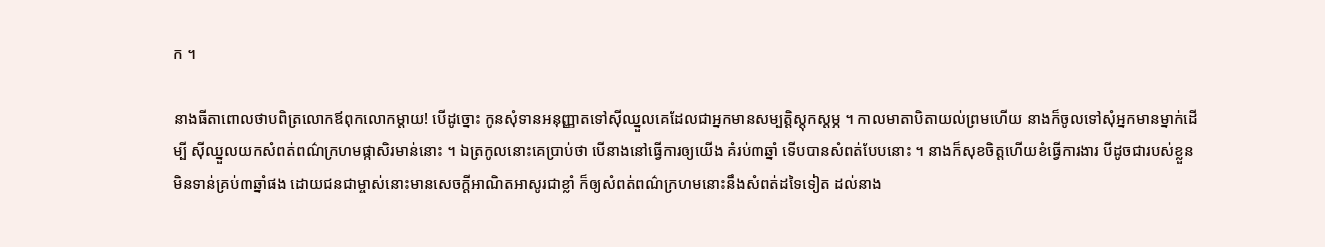ក ។

នាងធីតាពោលថាបពិត្រលោកឪពុកលោកម្តាយ! បើដូច្នោះ កូនសុំទានអនុញ្ញាតទៅស៊ីឈ្នួលគេដែលជាអ្នកមានសម្បត្តិស្តុកស្តម្ភ ។ កាលមាតាបិតាយល់ព្រមហើយ នាងក៏ចូលទៅសុំអ្នកមានម្នាក់ដើម្បី ស៊ីឈ្នួលយកសំពត់ពណ៌ក្រហមផ្កាសិរមាន់នោះ ។ ឯត្រកូលនោះគេប្រាប់ថា បើនាងនៅធ្វើការឲ្យយើង គំរប់៣ឆ្នាំ ទើបបានសំពត់បែបនោះ ។ នាងក៏សុខចិត្តហើយខំធ្វើការងារ បីដូចជារបស់ខ្លួនមិនទាន់គ្រប់៣ឆ្នាំផង ដោយជនជាម្ចាស់នោះមានសេចក្តីអាណិតអាសូរជាខ្លាំ ក៏ឲ្យសំពត់ពណ៌ក្រហមនោះនឹងសំពត់ដទៃទៀត ដល់នាង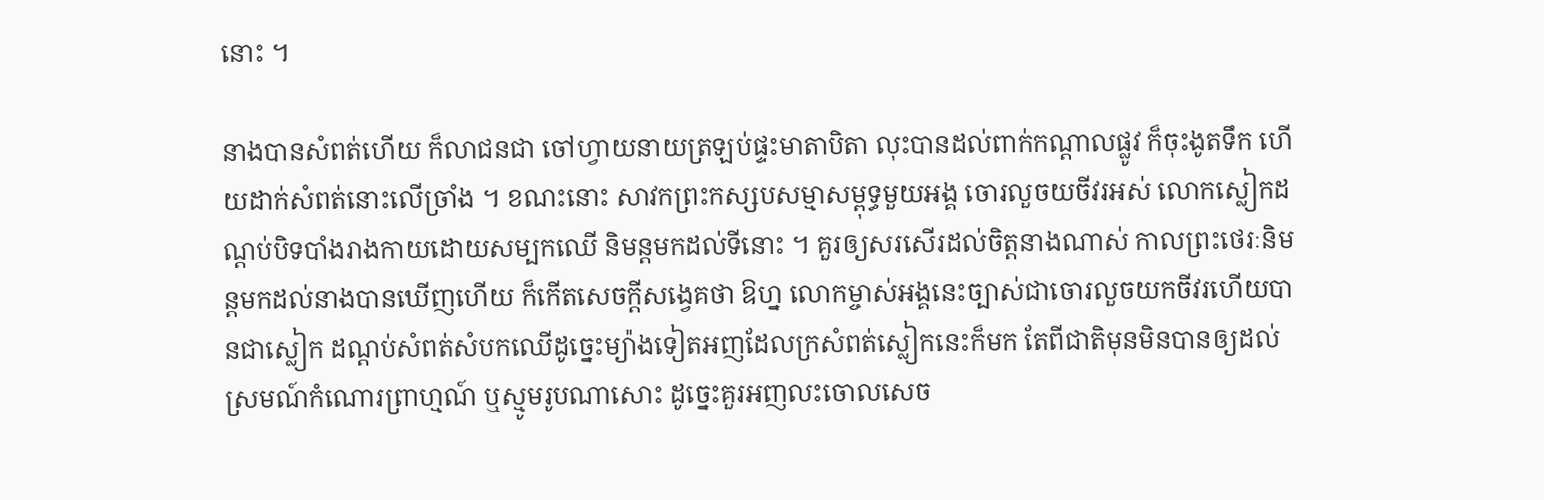នោះ ។

នាងបានសំពត់ហើយ ក៏លាជនជា ចៅហ្វាយនាយត្រឡប់ផ្ទះមាតាបិតា លុះបានដល់ពាក់កណ្តាលផ្លូវ ក៏ចុះងូតទឹក ហើយដាក់សំពត់នោះលើច្រាំង ។ ខណះនោះ សាវកព្រះកស្សបសម្មាសម្ពុទ្ធមួយអង្គ ចោរលួចយចីវរអស់ លោកស្លៀកដណ្តប់បិទបាំងរាងកាយដោយសម្បកឈើ និមន្តមកដល់ទីនោះ ។ គួរឲ្យសរសើរដល់ចិត្តនាងណាស់ កាលព្រះថេរៈនិមន្តមកដល់នាងបានឃើញហើយ ក៏កើតសេចក្តីសង្វេគថា ឱហ្ន លោកម្ចាស់អង្គនេះច្បាស់ជាចោរលួចយកចីវរហើយបានជាស្លៀក ដណ្តប់សំពត់សំបកឈើដូច្នេះម្យ៉ាងទៀតអញដែលក្រសំពត់ស្លៀកនេះក៏មក តែពីជាតិមុនមិនបានឲ្យដល់ស្រមណ៍កំណោរព្រាហ្មណ៍ ឬស្មូមរូបណាសោះ ដូច្នេះគួរអញលះចោលសេច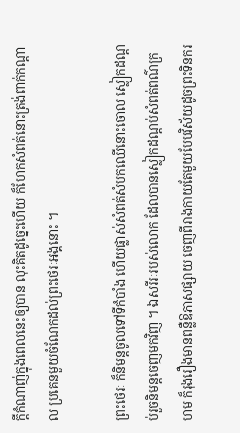ក្តីកំណាញ់ក្នុងពេលនេះឲ្យបាន លុះគិតដូច្នេះហើយ ក៏ហែកសំពត់នោះត្រង់ពាក់កណ្តាល ប្រគេនមួយចំណែកដល់ព្រះថេរៈអង្គនោះ ។

ព្រះថេរៈ ក៏និមន្តចូលទៅទីកំបាំង ហើយផ្លាស់សំពត់សំបកឈើនោះចោល ស្លៀកដណ្តប់រួចនិមន្តចេញមកវិញ ។ ឯសរីរៈរបស់លោក ដែលបានស្លៀកដណ្តប់សំពត់ពណ៌ក្រហម ក៏រុងរឿងមានពន្លឺឱភាសផ្សាយ ចេញពីរាងកាយតែមួយបែបវិស័យដូចព្រះទិនករ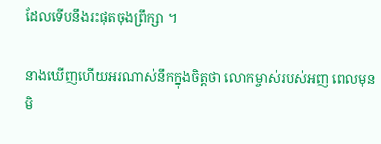ដែលទើបនឹងរះផុតចុងព្រឹក្សា ។

នាងឃើញហើយអរណាស់នឹកក្នុងចិត្តថា លោកម្ចាស់របស់អញ ពេលមុនមិ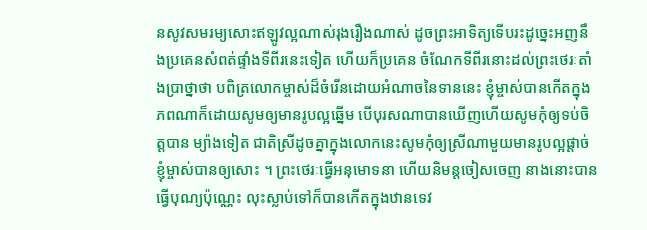នសូវសមរម្យសោះឥឡូវល្អណាស់រុងរឿងណាស់ ដូចព្រះអាទិត្យទើបរះដូច្នេះអញនឹងប្រគេនសំពត់ផ្ទាំងទីពីរនេះទៀត ហើយក៏ប្រគេន ចំណែកទីពីរនោះដល់ព្រះថេរៈតាំងប្រាថ្នាថា បពិត្រលោកម្ចាស់ដ៏ចំរើនដោយអំណាចនៃទាននេះ ខ្ញុំម្ចាស់បានកើតក្នុងភពណាក៏ដោយសូមឲ្យមានរូបល្អឆ្នើម បើបុរសណាបានឃើញហើយសូមកុំឲ្យទប់ចិត្តបាន ម្យ៉ាងទៀត ជាតិស្រីដូចគ្នាក្នុងលោកនេះសូមកុំឲ្យស្រីណាមួយមានរូបល្អផ្តាច់ខ្ញុំម្ចាស់បានឲ្យសោះ ។ ព្រះថេរៈធ្វើអនុមោទនា ហើយនិមន្តចៀសចេញ នាងនោះបានធ្វើបុណ្យប៉ុណ្ណេះ លុះស្លាប់ទៅក៏បានកើតក្នុងឋានទេវ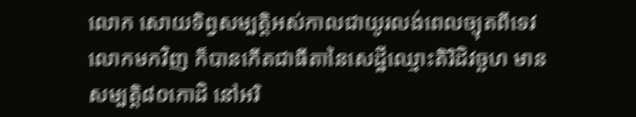លោក សោយទិព្វសម្បត្តិអស់កាលជាយូរលង់ពេលច្យុតពីទេវលោកមកវិញ ក៏បានកើតជាធីតានៃសេដ្ឋីឈ្មោះតិរិដិវច្ឆហ មានសម្បត្តិ៨០កោដិ នៅអរិ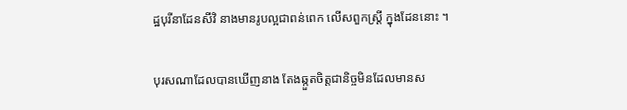ដ្ឋបុរីនាដែនសីវិ នាងមានរូបល្អជាពន់ពេក លើសពួកស្រ្តី ក្នុងដែននោះ ។

បុរសណាដែលបានឃើញនាង តែងឆ្កួតចិត្តជានិច្ចមិនដែលមានស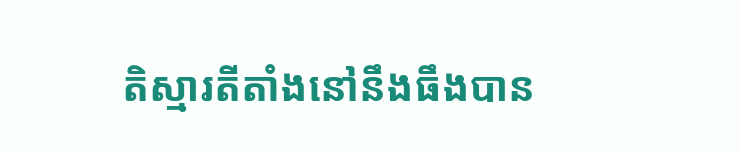តិស្មារតីតាំងនៅនឹងធឹងបាន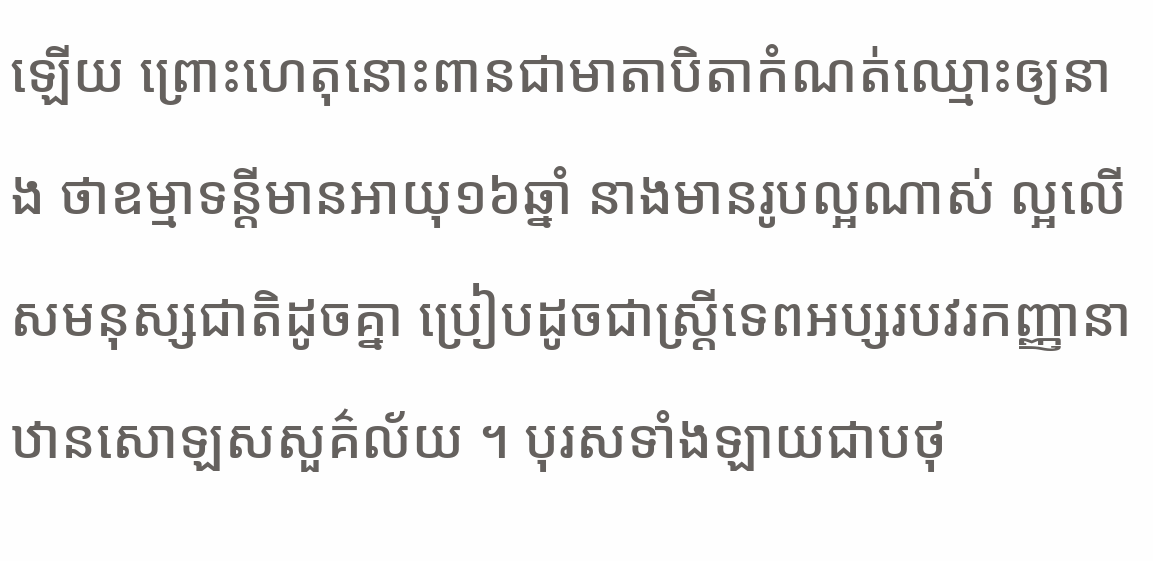ឡើយ ព្រោះហេតុនោះពានជាមាតាបិតាកំណត់ឈ្មោះឲ្យនាង ថាឧម្មាទន្តីមានអាយុ១៦ឆ្នាំ នាងមានរូបល្អណាស់ ល្អលើសមនុស្សជាតិដូចគ្នា ប្រៀបដូចជាស្រ្តីទេពអប្សរបវរកញ្ញានាឋានសោឡសសួគ៌ល័យ ។ បុរសទាំងឡាយជាបថុ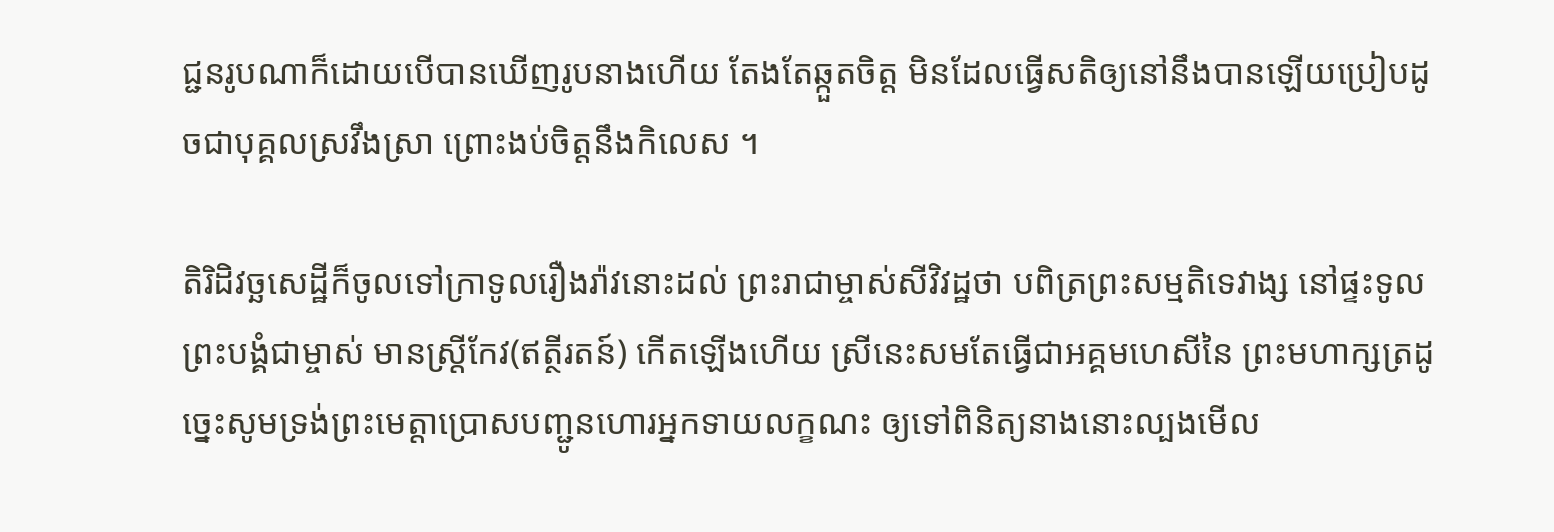ជ្ជនរូបណាក៏ដោយបើបានឃើញរូបនាងហើយ តែងតែឆ្កួតចិត្ត មិនដែលធ្វើសតិឲ្យនៅនឹងបានឡើយប្រៀបដូចជាបុគ្គលស្រវឹងស្រា ព្រោះងប់ចិត្តនឹងកិលេស ។

តិរិដិវច្ឆសេដ្ឋីក៏ចូលទៅក្រាទូលរឿងរ៉ាវនោះដល់ ព្រះរាជាម្ចាស់សីវិវដ្ឋថា បពិត្រព្រះសម្មតិទេវាង្ស នៅផ្ទះទូលព្រះបង្គំជាម្ចាស់ មានស្ត្រីកែវ(ឥត្ថីរតន៍) កើតឡើងហើយ ស្រីនេះសមតែធ្វើជាអគ្គមហេសីនៃ ព្រះមហាក្សត្រដូច្នេះសូមទ្រង់ព្រះមេត្តាប្រោសបញ្ជូនហោរអ្នកទាយលក្ខណះ ឲ្យទៅពិនិត្យនាងនោះល្បងមើល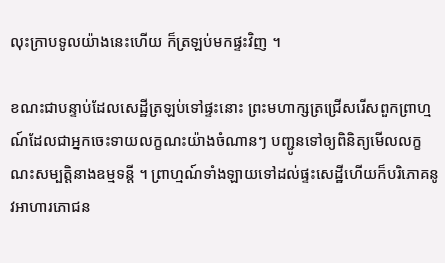លុះក្រាបទូលយ៉ាងនេះហើយ ក៏ត្រឡប់មកផ្ទះវិញ ។

ខណះជាបន្ទាប់ដែលសេដ្ឋីត្រឡប់ទៅផ្ទះនោះ ព្រះមហាក្សត្រជ្រើសរើសពួកព្រាហ្មណ៍ដែលជាអ្នកចេះទាយលក្ខណះយ៉ាងចំណានៗ បញ្ជូនទៅឲ្យពិនិត្យមើលលក្ខណះសម្បត្តិនាងឧម្មទន្តី ។ ព្រាហ្មណ៍ទាំងឡាយទៅដល់ផ្ទះសេដ្ឋីហើយក៏បរិភោគនូវអាហារភោជន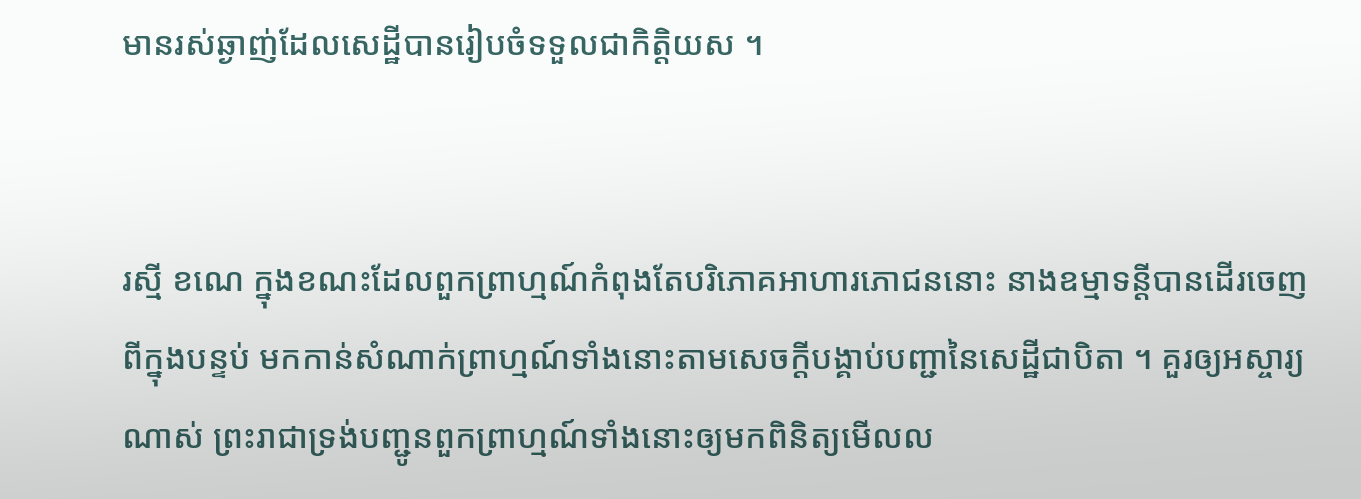មានរស់ឆ្ងាញ់ដែលសេដ្ឋីបានរៀបចំទទួលជាកិត្តិយស ។


រស្មី ខណេ ក្នុងខណះដែលពួកព្រាហ្មណ៍កំពុងតែបរិភោគអាហារភោជននោះ នាងឧម្មាទន្តីបានដើរចេញពីក្នុងបន្ទប់ មកកាន់សំណាក់ព្រាហ្មណ៍ទាំងនោះតាមសេចក្តីបង្គាប់បញ្ជានៃសេដ្ឋីជាបិតា ។ គួរឲ្យអស្ចារ្យណាស់ ព្រះរាជាទ្រង់បញ្ជូនពួកព្រាហ្មណ៍ទាំងនោះឲ្យមកពិនិត្យមើលល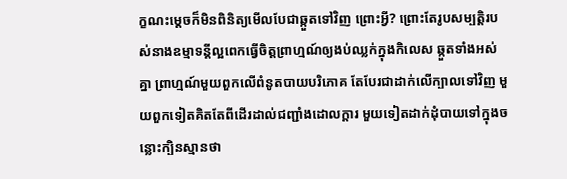ក្ខណះម្តេចក៏មិនពិនិត្យមើលបែជាឆ្កួតទៅវិញ ព្រោះអ្វី? ព្រោះតែរូបសម្បត្តិរបស់នាងឧម្មាទន្តីល្អពេកធ្វើចិត្តព្រាហ្មណ៍ឲ្យងប់ឈ្លក់ក្នុងកិលេស ឆ្កួតទាំងអស់គ្នា ព្រាហ្មណ៍មួយពួកលើពំនូតបាយបរិភោគ តែបែរជាដាក់លើក្បាលទៅវិញ មួយពួកទៀតគិតតែពីដើរដាល់ជញ្ជាំងដោលក្តារ មួយទៀតដាក់ដុំបាយទៅក្នុងចន្លោះក្បិនស្មានថា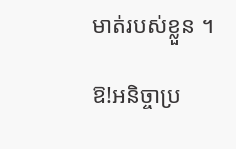មាត់របស់ខ្លួន ។

ឱ!អនិច្ចាប្រ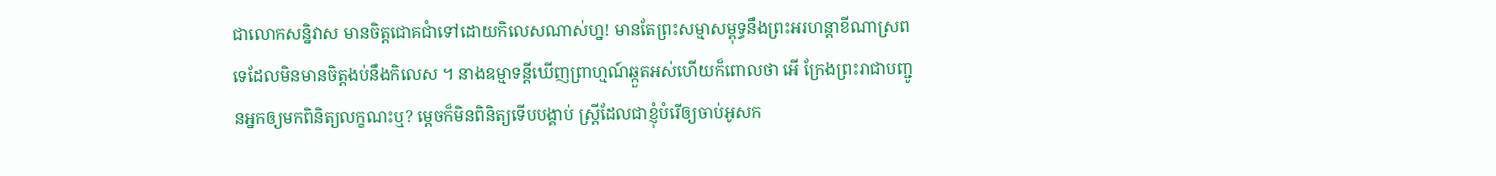ជាលោកសន្និវាស មានចិត្តជោគជាំទៅដោយកិលេសណាស់ហ្ន! មានតែព្រះសម្មាសម្ពុទ្ធនឹងព្រះអរហន្តាខីណាស្រពទេដែលមិនមានចិត្តងប់នឹងកិលេស ។ នាងឧម្មាទន្តីឃើញព្រាហ្មណ៍ឆ្កួតអស់ហើយក៏ពោលថា អើ ក្រែងព្រះរាជាបញ្ជូនអ្នកឲ្យមកពិនិត្យលក្ខណះឬ? ម្តេចក៏មិនពិនិត្យទើបបង្គាប់ ស្រ្តីដែលជាខ្ញុំបំរើឲ្យចាប់អូសក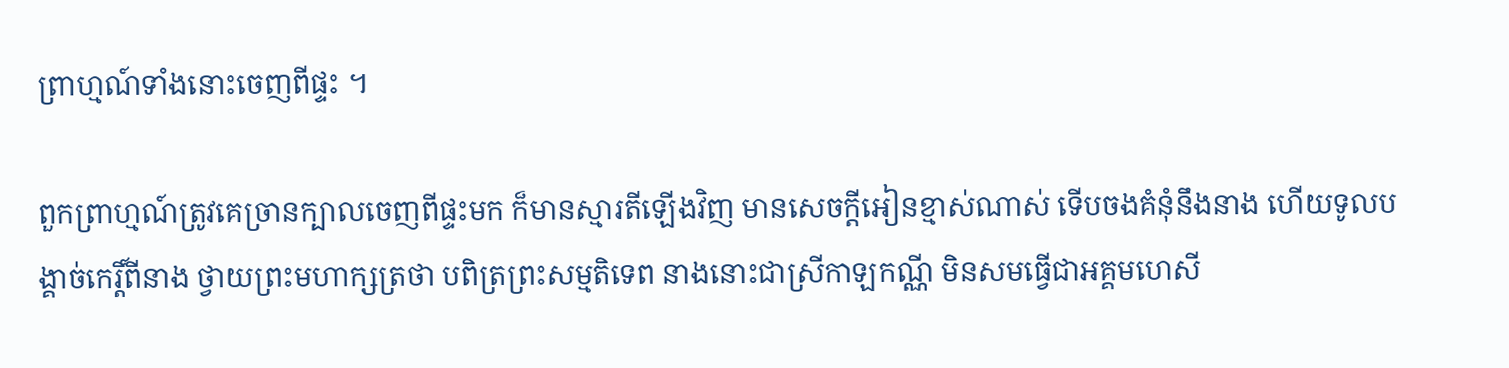ព្រាហ្មណ៍ទាំងនោះចេញពីផ្ទះ ។

ពួកព្រាហ្មណ៍ត្រូវគេច្រានក្បាលចេញពីផ្ទះមក ក៏មានស្មារតីឡើងវិញ មានសេចក្តីអៀនខ្មាស់ណាស់ ទើបចងគំនុំនឹងនាង ហើយទូលបង្គាច់កេរ្តិ៍ពីនាង ថ្វាយព្រះមហាក្សត្រថា បពិត្រព្រះសម្មតិទេព នាងនោះជាស្រីកាឡកណ្ណី មិនសមធ្វើជាអគ្គមហេសី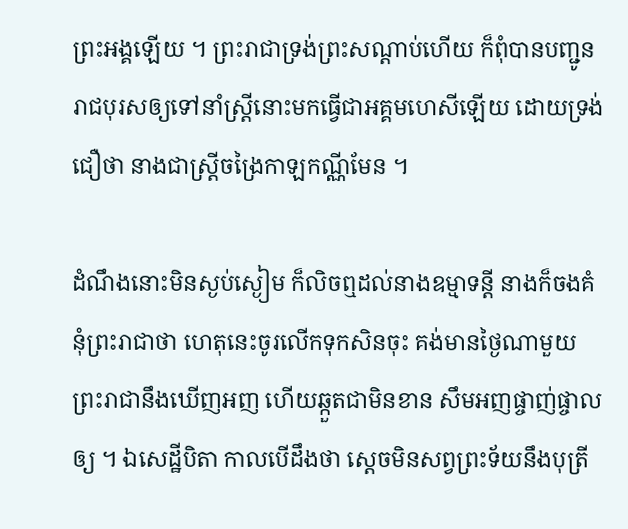ព្រះអង្គឡើយ ។ ព្រះរាជាទ្រង់ព្រះសណ្តាប់ហើយ ក៏ពុំបានបញ្ជូនរាជបុរសឲ្យទៅនាំស្រ្តីនោះមកធ្វើជាអគ្គមហេសីឡើយ ដោយទ្រង់ជឿថា នាងជាស្រ្តីចង្រៃកាឡកណ្ណីមែន ។

ដំណឹងនោះមិនស្ងប់ស្ងៀម ក៏លិចឮដល់នាងឧម្មាទន្តី នាងក៏ចងគំនុំព្រះរាជាថា ហេតុនេះចូរលើកទុកសិនចុះ គង់មានថ្ងៃណាមួយ ព្រះរាជានឹងឃើញអញ ហើយឆ្កួតជាមិនខាន សឹមអញផ្ចាញ់ផ្ចាលឲ្យ ។ ឯសេដ្ឋីបិតា កាលបើដឹងថា ស្តេចមិនសព្វព្រះទ័យនឹងបុត្រី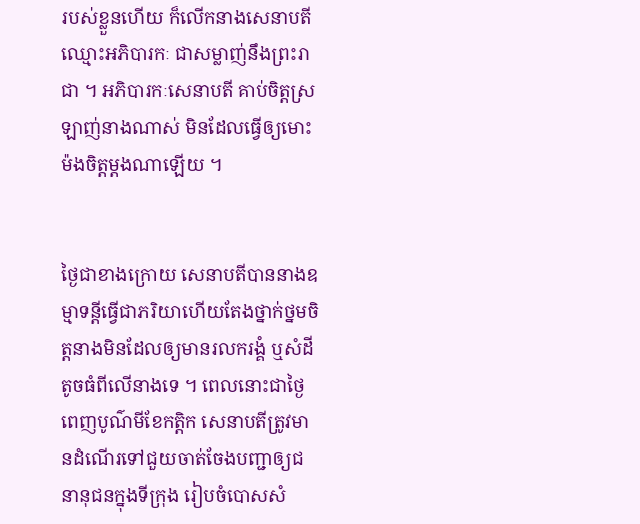របស់ខ្លួនហើយ ក៏លើកនាងសេនាបតីឈ្មោះអភិបារកៈ ជាសម្លាញ់នឹងព្រះរាជា ។ អភិបារកៈសេនាបតី គាប់ចិត្តស្រឡាញ់នាងណាស់ មិនដែលធ្វើឲ្យមោះម៉ងចិត្តម្តងណាឡើយ ។


ថ្ងៃជាខាងក្រោយ សេនាបតីបាននាងឧម្មាទន្តីធ្វើជាភរិយាហើយតែងថ្នាក់ថ្នមចិត្តនាងមិនដែលឲ្យមានរលករង្គំ ឬសំដីតូចធំពីលើនាងទេ ។ ពេលនោះជាថ្ងៃពេញបូណ៌មីខែកត្តិក សេនាបតីត្រូវមានដំណើរទៅជួយចាត់ចែងបញ្ជាឲ្យជនានុជនក្នុងទីក្រុង រៀបចំបោសសំ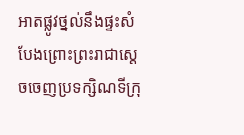អាតផ្លូវថ្នល់នឹងផ្ទះសំបែងព្រោះព្រះរាជាស្តេចចេញប្រទក្សិណទីក្រុ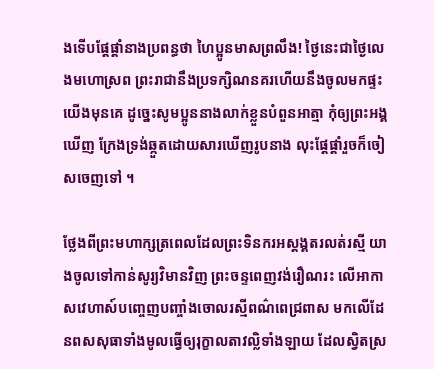ងទើបផ្តែផ្តាំនាងប្រពន្ធថា ហៃប្អូនមាសព្រលឹង! ថ្ងៃនេះជាថ្ងៃលេងមហោស្រព ព្រះរាជានឹងប្រទក្សិណនគរហើយនឹងចូលមកផ្ទះយើងមុនគេ ដូច្នេះសូមប្អូននាងលាក់ខ្លួនបំពួនអាត្មា កុំឲ្យព្រះអង្គឃើញ ក្រែងទ្រង់ឆ្កួតដោយសារឃើញរូបនាង លុះផ្តែផ្តាំរួចក៏ចៀសចេញទៅ ។

ថ្លែងពីព្រះមហាក្សត្រពេលដែលព្រះទិនករអស្តង្គតរលត់រស្មី យាងចូលទៅកាន់សូរ្យវិមានវិញ ព្រះចន្ទពេញវង់រឿណរះ លើអាកាសវេហាស៍បញ្ចេញបញ្ចាំងចោលរស្មីពណ៌ពេជ្រពាស មកលើដែនពសសុធាទាំងមូលធ្វើឲ្យរុក្ខាលតាវល្លិទាំងឡាយ ដែលស្វិតស្រ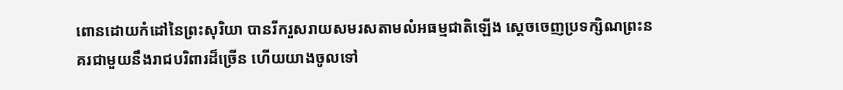ពោនដោយកំដៅនៃព្រះសុរិយា បានរីករួសរាយសមរសតាមលំអធម្មជាតិឡើង ស្តេចចេញប្រទក្សិណព្រះនគរជាមួយនឹងរាជបរិពារដ៏ច្រើន ហើយយាងចូលទៅ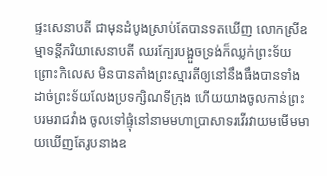ផ្ទះសេនាបតី ជាមុនដំបូងស្រាប់តែបានទតឃើញ លោកស្រីឧម្មាទន្តីភរិយាសេនាបតី ឈរក្បែរបង្អួចទ្រង់ក៏ឈ្លក់ព្រះទ័យព្រោះកិលេស មិនបានតាំងព្រះស្មារតីឲ្យនៅនឹងធឹងបានទាំងដាច់ព្រះទ័យលែងប្រទក្សិណទីក្រុង ហើយយាងចូលកាន់ព្រះបរមរាជវាំង ចូលទៅផ្ទុំនៅនាមមហាប្រាសាទរវើរវាយមមើមមាយឃើញតែរូបនាងឧ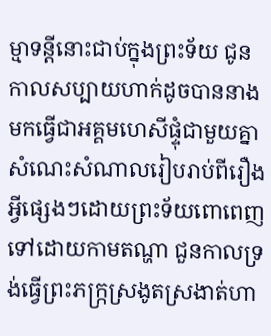ម្មាទន្តីនោះជាប់ក្នុងព្រះទ័យ ជូនកាលសប្បាយហាក់ដូចបាននាងមកធ្វើជាអគ្គមហេសីផ្ទុំជាមួយគ្នា សំណេះសំណាលរៀបរាប់ពីរឿងអ្វីផ្សេងៗដោយព្រះទ័យពោពេញទៅដោយកាមតណ្ហា ជួនកាលទ្រង់ធ្វើព្រះភក្រ្កស្រងូតស្រងាត់ហា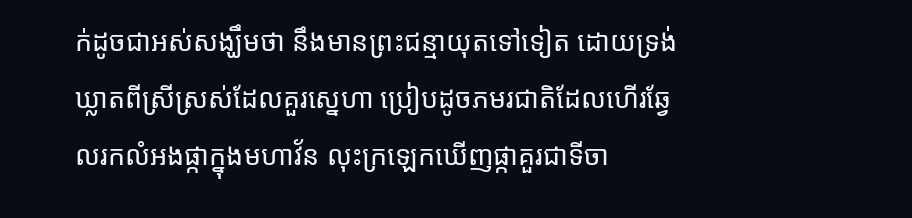ក់ដូចជាអស់សង្ឃឹមថា នឹងមានព្រះជន្មាយុតទៅទៀត ដោយទ្រង់ឃ្លាតពីស្រីស្រស់ដែលគួរស្នេហា ប្រៀបដូចភមរជាតិដែលហើរឆ្វែលរកលំអងផ្កាក្នុងមហាវ័ន លុះក្រឡេកឃើញផ្កាគួរជាទីចា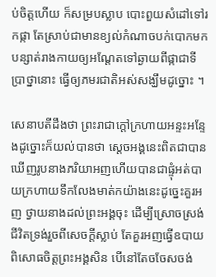ប់ចិត្តហើយ ក៏សម្របស្លាប បោះពួយសំដៅទៅរកផ្កា តែស្រាប់ជាមានខ្យល់កំណាចបក់បោកមកបន្សាត់រាងកាយឲ្យអណ្តែតទៅឆ្ងាយពីផ្កាជាទីប្រាថ្នានោះ ធ្វើឲ្យភមរជាតិអស់សង្ឃឹមដូច្នោះ ។

សេនាបតីដឹងថា ព្រះរាជាក្តៅក្រហាយអន្ទះអន្ទែងដូច្នោះក៏យល់បានថា ស្តេចអង្គនេះពិតជាបានឃើញរូបនាងភរិយាអញហើយបានជាផ្ទុំអត់បាយក្រហាយទឹកលែងមាត់កយ៉ាងនេះដូច្នេះគួរអញ ថ្វាយនាងដល់ព្រះអង្គចុះ ដើម្បីស្រោចស្រង់ជីវិតទ្រង់រួចពីសេចក្តីស្លាប់ តែគួរអញធ្វើឧបាយពិសោធចិត្តព្រះអង្គសិន បើនៅតែចចែសចង់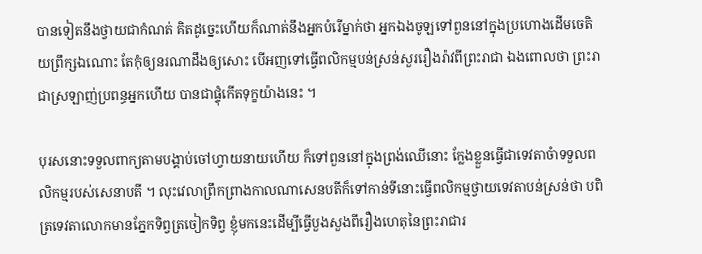បានទៀតនឹងថ្វាយជាកំណត់ គិតដូច្នេះហើយក៏ណាត់នឹងអ្នកបំរើម្នាក់ថា អ្នកឯងចូឡទៅពួននៅក្នុងប្រហោងដើមចេតិយព្រឹក្សឯណោះ តែកុំឲ្យនរណាដឹងឲ្យសោះ បើអញទៅធ្វើពលិកម្មបន់ស្រន់សួររឿងរ៉ាវពីព្រះរាជា ឯងពោលថា ព្រះរាជាស្រឡាញ់ប្រពន្ធអ្នកហើយ បានជាផ្ទុំកើតទុក្ខយ៉ាងនេះ ។

បុរសនោះទទួលពាក្យតាមបង្គាប់ចៅហ្វាយនាយហើយ ក៏ទៅពួននៅក្នុងព្រង់ឈើនោះ ក្លែងខ្លួនធ្វើជាទេវតាចំាទទួលពលិកម្មរបស់សេនាបតី ។ លុះវេលាព្រឹកព្រាងកាលណាសេនបតីក៏ទៅកាន់ទីនោះធ្វើពលិកម្មថ្វាយទេវតាបន់ស្រន់ថា បពិត្រទេវតាលោកមានភ្នែកទិព្វត្រចៀកទិព្វ ខ្ញុំមកនេះដើម្បីធ្វើបួងសួងពីរឿងហេតុនៃព្រះរាជារ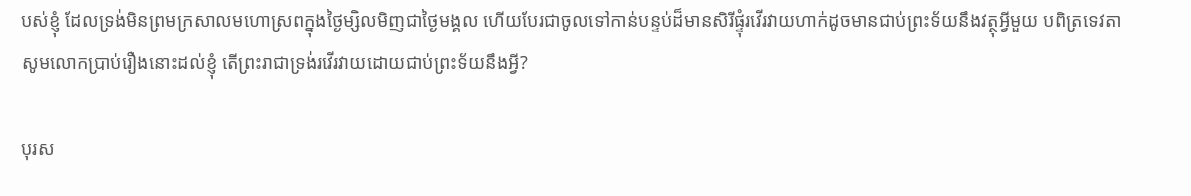បស់ខ្ញុំ ដែលទ្រង់មិនព្រមក្រសាលមហោស្រពក្នុងថ្ងៃម្សិលមិញជាថ្ងៃមង្គល ហើយបែរជាចូលទៅកាន់បន្ទប់ដ៏មានសិរីផ្ទុំរវើរវាយហាក់ដូចមានជាប់ព្រះទ័យនឹងវត្ថុអ្វីមួយ បពិត្រទេវតាសូមលោកប្រាប់រឿងនោះដល់ខ្ញុំ តើព្រះរាជាទ្រង់រវើរវាយដោយជាប់ព្រះទ័យនឹងអ្វី?

បុរស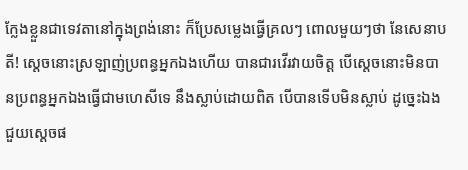ក្លែងខ្លួនជាទេវតានៅក្នុងព្រង់នោះ ក៏ប្រែសម្លេងធ្វើគ្រលៗ ពោលមួយៗថា នែសេនាបតី! ស្តេចនោះស្រឡាញ់ប្រពន្ធអ្នកឯងហើយ បានជារវើរវាយចិត្ត បើស្តេចនោះមិនបានប្រពន្ធអ្នកឯងធ្វើជាមហេសីទេ នឹងស្លាប់ដោយពិត បើបានទើបមិនស្លាប់ ដូច្នេះឯងជួយស្តេចផ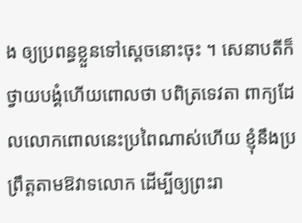ង ឲ្យប្រពន្ធខ្លួនទៅស្តេចនោះចុះ ។ សេនាបតីក៏ថ្វាយបង្គំហើយពោលថា បពិត្រទេវតា ពាក្យដែលលោកពោលនេះប្រពៃណាស់ហើយ ខ្ញុំនឹងប្រព្រឹត្តតាមឱវាទលោក ដើម្បីឲ្យព្រះរា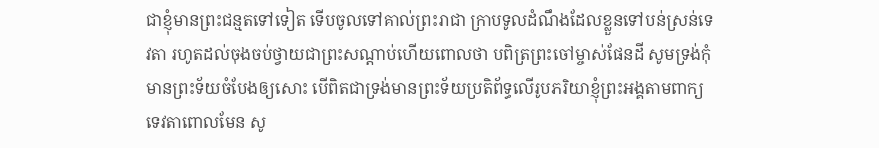ជាខ្ញុំមានព្រះជន្មតទៅទៀត ទើបចូលទៅគាល់ព្រះរាជា ក្រាបទូលដំណឹងដែលខ្លួនទៅបន់ស្រន់ទេវតា រហូតដល់ចុងចប់ថ្វាយជាព្រះសណ្តាប់ហើយពោលថា បពិត្រព្រះចៅម្ចាស់ផែនដី សូមទ្រង់កុំមានព្រះទ័យចំបែងឲ្យសោះ បើពិតជាទ្រង់មានព្រះទ័យប្រតិព័ទ្ធលើរូបភរិយាខ្ញុំព្រះអង្គតាមពាក្យទេវតាពោលមែន សូ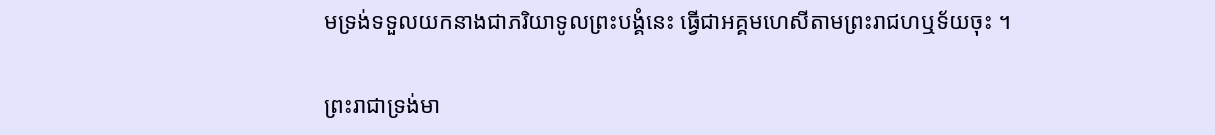មទ្រង់ទទួលយកនាងជាភរិយាទូលព្រះបង្គំនេះ ធ្វើជាអគ្គមហេសីតាមព្រះរាជហឬទ័យចុះ ។

ព្រះរាជាទ្រង់មា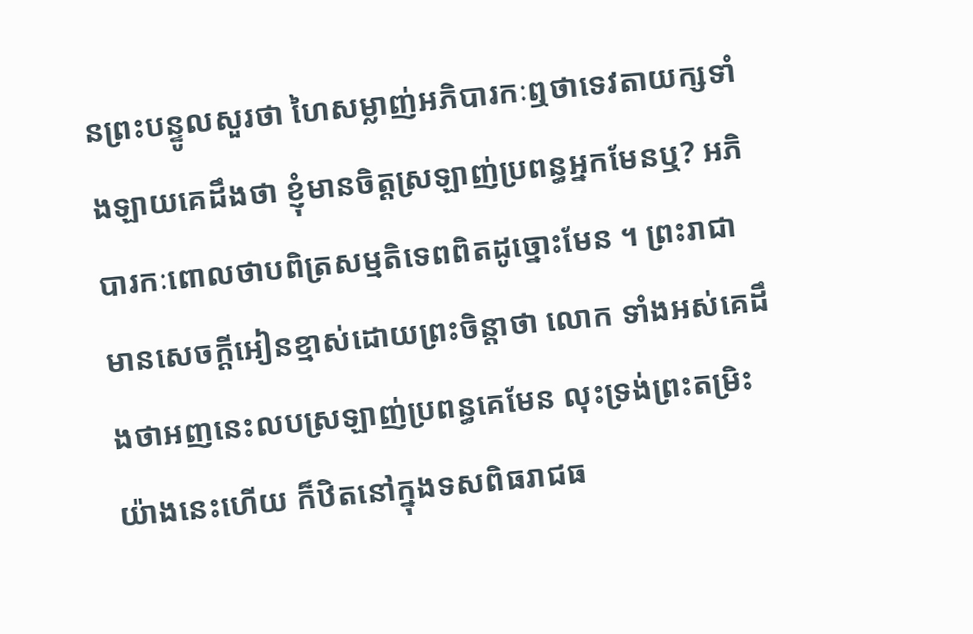នព្រះបន្ទូលសួរថា ហៃសម្លាញ់អភិបារកៈឮថាទេវតាយក្សទាំងឡាយគេដឹងថា ខ្ញុំមានចិត្តស្រឡាញ់ប្រពន្ធអ្នកមែនឬ? អភិបារកៈពោលថាបពិត្រសម្មតិទេពពិតដូច្នោះមែន ។ ព្រះរាជាមានសេចក្តីអៀនខ្មាស់ដោយព្រះចិន្តាថា លោក ទាំងអស់គេដឹងថាអញនេះលបស្រឡាញ់ប្រពន្ធគេមែន លុះទ្រង់ព្រះតម្រិះយ៉ាងនេះហើយ ក៏ឋិតនៅក្នុងទសពិធរាជធ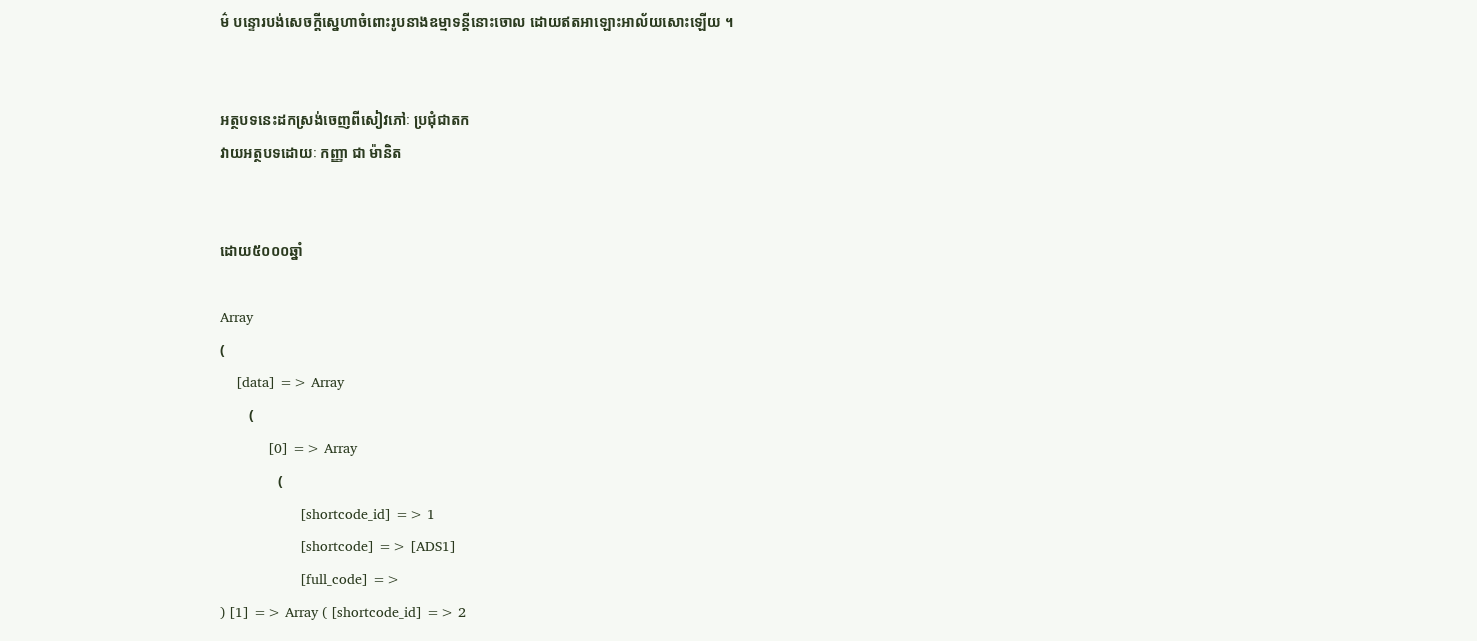ម៌ បន្ទោរបង់សេចក្តីស្នេហាចំពោះរូបនាងឧម្មាទន្តីនោះចោល ដោយឥតអាឡោះអាល័យសោះឡើយ ។


អត្ថបទនេះដកស្រង់ចេញពីសៀវភៅៈ ប្រជុំជាតក
វាយអត្ថបទដោយៈ កញ្ញា ជា ម៉ានិត


ដោយ៥០០០ឆ្នាំ

Array
(
    [data] => Array
        (
            [0] => Array
                (
                    [shortcode_id] => 1
                    [shortcode] => [ADS1]
                    [full_code] =>
) [1] => Array ( [shortcode_id] => 2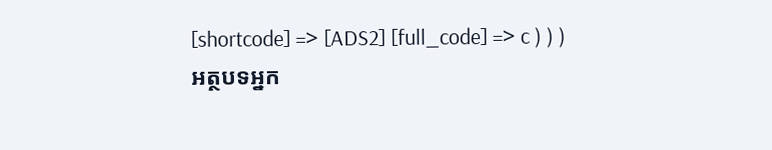[shortcode] => [ADS2] [full_code] => c ) ) )
អត្ថបទអ្នក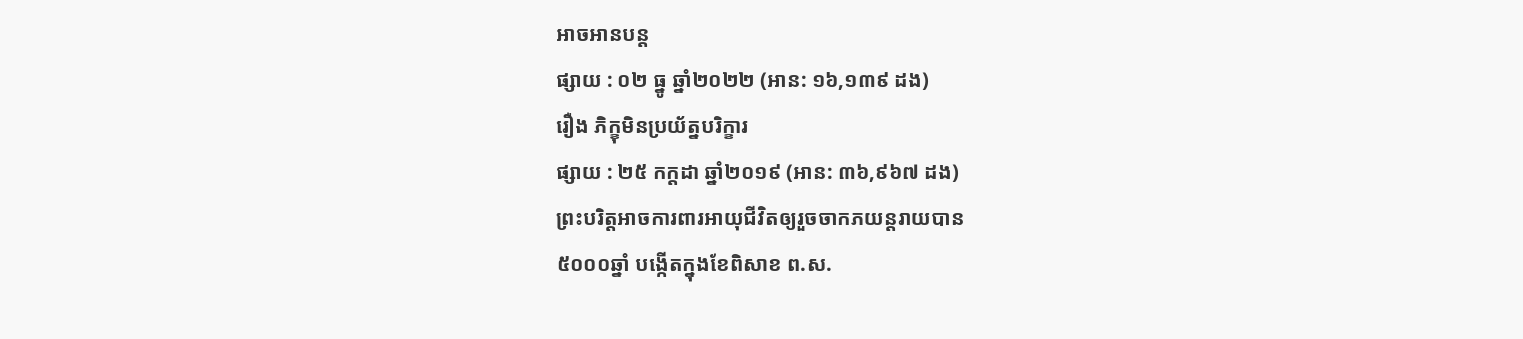អាចអានបន្ត
ផ្សាយ : ០២ ធ្នូ ឆ្នាំ២០២២ (អាន: ១៦,១៣៩ ដង)
រឿង ភិក្ខុមិនប្រយ័ត្នបរិក្ខារ
ផ្សាយ : ២៥ កក្តដា ឆ្នាំ២០១៩ (អាន: ៣៦,៩៦៧ ដង)
ព្រះបរិត្តអាចការពារអាយុជីវិតឲ្យរួចចាកភយន្តរាយបាន
៥០០០ឆ្នាំ បង្កើតក្នុងខែពិសាខ ព.ស.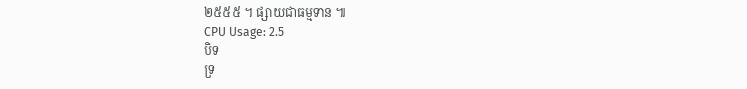២៥៥៥ ។ ផ្សាយជាធម្មទាន ៕
CPU Usage: 2.5
បិទ
ទ្រ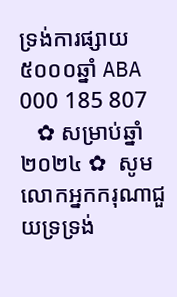ទ្រង់ការផ្សាយ៥០០០ឆ្នាំ ABA 000 185 807
   ✿ សម្រាប់ឆ្នាំ២០២៤ ✿  សូមលោកអ្នកករុណាជួយទ្រទ្រង់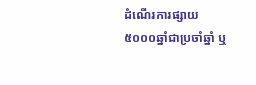ដំណើរការផ្សាយ៥០០០ឆ្នាំជាប្រចាំឆ្នាំ ឬ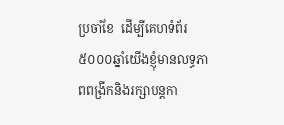ប្រចាំខែ  ដើម្បីគេហទំព័រ៥០០០ឆ្នាំយើងខ្ញុំមានលទ្ធភាពពង្រីកនិងរក្សាបន្តកា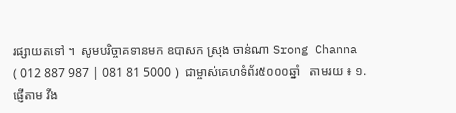រផ្សាយតទៅ ។  សូមបរិច្ចាគទានមក ឧបាសក ស្រុង ចាន់ណា Srong Channa ( 012 887 987 | 081 81 5000 )  ជាម្ចាស់គេហទំព័រ៥០០០ឆ្នាំ   តាមរយ ៖ ១. ផ្ញើតាម វីង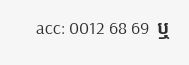acc: 0012 68 69  ឬ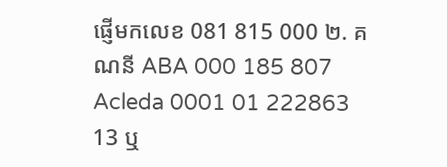ផ្ញើមកលេខ 081 815 000 ២. គណនី ABA 000 185 807 Acleda 0001 01 222863 13 ឬ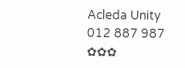Acleda Unity 012 887 987  ✿✿✿